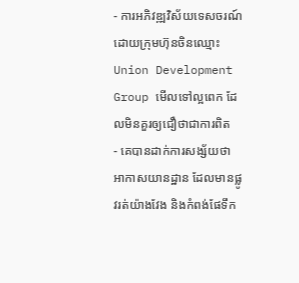- ការអភិវឌ្ឍវិស័យទេសចរណ៍ដោយក្រុមហ៊ុនចិនឈ្មោះ Union Development Group មើលទៅល្អពេក ដែលមិនគួរឲ្យជឿថាជាការពិត
- គេបានដាក់ការសង្ស័យថា អាកាសយានដ្ឋាន ដែលមានផ្លូវរត់យ៉ាងវែង និងកំពង់ផែទឹក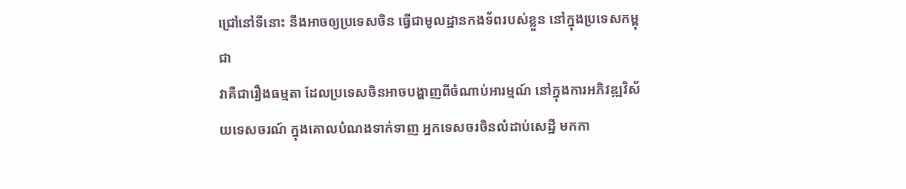ជ្រៅនៅទីនោះ នឹងអាចឲ្យប្រទេសចិន ធ្វើជាមូលដ្ឋានកងទ័ពរបស់ខ្លួន នៅក្នុងប្រទេសកម្ពុជា
វាគឺជារឿងធម្មតា ដែលប្រទេសចិនអាចបង្ហាញពីចំណាប់អារម្មណ៍ នៅក្នុងការអភិវឌ្ឍវិស័យទេសចរណ៍ ក្នុងគោលបំណងទាក់ទាញ អ្នកទេសចរចិនលំដាប់សេដ្ឋី មកកា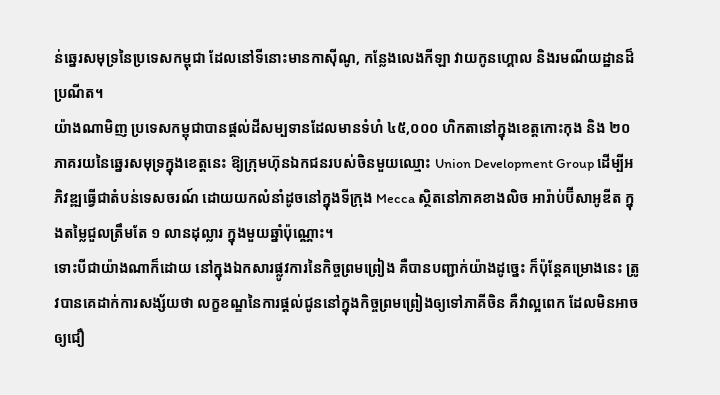ន់ឆ្នេរសមុទ្រនៃប្រទេសកម្ពុជា ដែលនៅទីនោះមានកាស៊ីណូ, កន្លែងលេងកីឡា វាយកូនហ្គោល និងរមណីយដ្ឋានដ៏ប្រណីត។
យ៉ាងណាមិញ ប្រទេសកម្ពុជាបានផ្តល់ដីសម្បទានដែលមានទំហំ ៤៥,០០០ ហិកតានៅក្នុងខេត្តកោះកុង និង ២០ ភាគរយនៃឆ្នេរសមុទ្រក្នុងខេត្តនេះ ឱ្យក្រុមហ៊ុនឯកជនរបស់ចិនមួយឈ្មោះ Union Development Group ដើម្បីអភិវឌ្ឍធ្វើជាតំបន់ទេសចរណ៍ ដោយយកលំនាំដូចនៅក្នុងទីក្រុង Mecca ស្ថិតនៅភាគខាងលិច អារ៉ាប់ប៊ីសាអូឌីត ក្នុងតម្លៃជួលត្រឹមតែ ១ លានដុល្លារ ក្នុងមួយឆ្នាំប៉ុណ្ណោះ។
ទោះបីជាយ៉ាងណាក៏ដោយ នៅក្នុងឯកសារផ្លូវការនៃកិច្ចព្រមព្រៀង គឺបានបញ្ជាក់យ៉ាងដូច្នេះ ក៏ប៉ុន្តែគម្រោងនេះ ត្រូវបានគេដាក់ការសង្ស័យថា លក្ខខណ្ឌនៃការផ្ដល់ជូននៅក្នុងកិច្ចព្រមព្រៀងឲ្យទៅភាគីចិន គឺវាល្អពេក ដែលមិនអាចឲ្យជឿ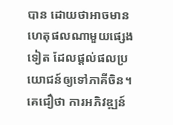បាន ដោយថាអាចមានហេតុផលណាមួយផ្សេងទៀត ដែលផ្ដល់ផលប្រយោជន៍ឲ្យទៅភាគីចិន។ គេជឿថា ការអភិវឌ្ឍន៍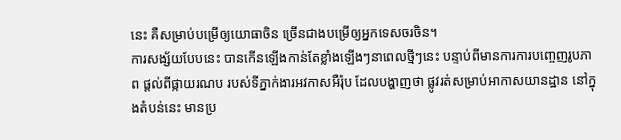នេះ គឺសម្រាប់បម្រើឲ្យយោធាចិន ច្រើនជាងបម្រើឲ្យអ្នកទេសចរចិន។
ការសង្ស័យបែបនេះ បានកើនឡើងកាន់តែខ្លាំងឡើងៗនាពេលថ្មីៗនេះ បន្ទាប់ពីមានការការបញ្ចេញរូបភាព ផ្ដល់ពីផ្កាយរណប របស់ទីភ្នាក់ងារអវកាសអឺរ៉ុប ដែលបង្ហាញថា ផ្លូវរត់សម្រាប់អាកាសយានដ្ឋាន នៅក្នុងតំបន់នេះ មានប្រ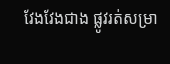វែងវែងជាង ផ្លូវរត់សម្រា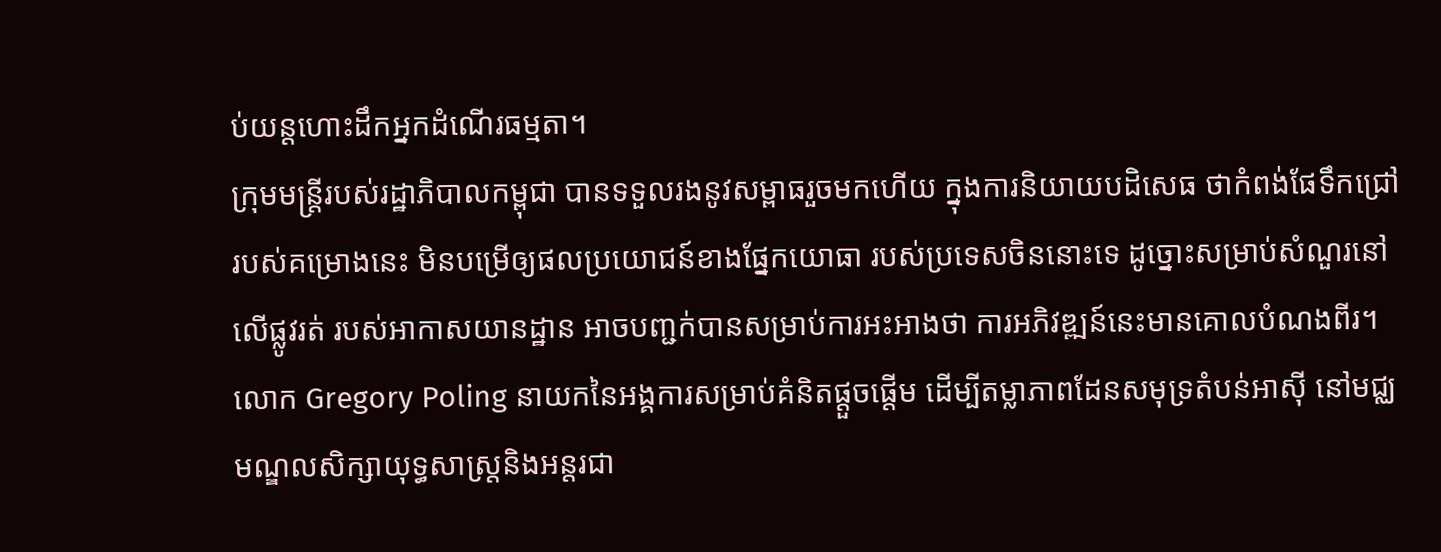ប់យន្តហោះដឹកអ្នកដំណើរធម្មតា។
ក្រុមមន្ត្រីរបស់រដ្ឋាភិបាលកម្ពុជា បានទទួលរងនូវសម្ពាធរួចមកហើយ ក្នុងការនិយាយបដិសេធ ថាកំពង់ផែទឹកជ្រៅរបស់គម្រោងនេះ មិនបម្រើឲ្យផលប្រយោជន៍ខាងផ្នែកយោធា របស់ប្រទេសចិននោះទេ ដូច្នោះសម្រាប់សំណួរនៅលើផ្លូវរត់ របស់អាកាសយានដ្ឋាន អាចបញ្ជក់បានសម្រាប់ការអះអាងថា ការអភិវឌ្ឍន៍នេះមានគោលបំណងពីរ។
លោក Gregory Poling នាយកនៃអង្គការសម្រាប់គំនិតផ្តួចផ្តើម ដើម្បីតម្លាភាពដែនសមុទ្រតំបន់អាស៊ី នៅមជ្ឈមណ្ឌលសិក្សាយុទ្ធសាស្ត្រនិងអន្ដរជា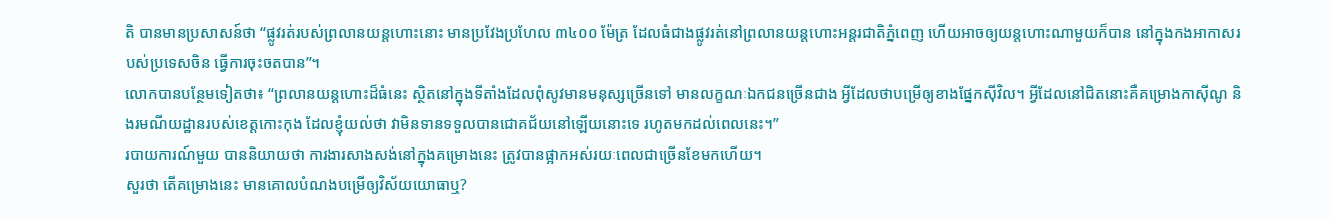តិ បានមានប្រសាសន៍ថា “ផ្លូវរត់របស់ព្រលានយន្តហោះនោះ មានប្រវែងប្រហែល ៣៤០០ ម៉ែត្រ ដែលធំជាងផ្លូវរត់នៅព្រលានយន្តហោះអន្តរជាតិភ្នំពេញ ហើយអាចឲ្យយន្តហោះណាមួយក៏បាន នៅក្នុងកងអាកាសរបស់ប្រទេសចិន ធ្វើការចុះចតបាន”។
លោកបានបន្ថែមទៀតថា៖ “ព្រលានយន្តហោះដ៏ធំនេះ ស្ថិតនៅក្នុងទីតាំងដែលពុំសូវមានមនុស្សច្រើនទៅ មានលក្ខណៈឯកជនច្រើនជាង អ្វីដែលថាបម្រើឲ្យខាងផ្នែកស៊ីវិល។ អ្វីដែលនៅជិតនោះគឺគម្រោងកាស៊ីណូ និងរមណីយដ្ឋានរបស់ខេត្តកោះកុង ដែលខ្ញុំយល់ថា វាមិនទានទទួលបានជោគជ័យនៅឡើយនោះទេ រហូតមកដល់ពេលនេះ។”
របាយការណ៍មួយ បាននិយាយថា ការងារសាងសង់នៅក្នុងគម្រោងនេះ ត្រូវបានផ្អាកអស់រយៈពេលជាច្រើនខែមកហើយ។
សួរថា តើគម្រោងនេះ មានគោលបំណងបម្រើឲ្យវិស័យយោធាឬ?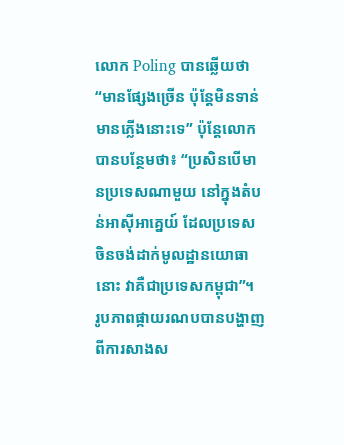លោក Poling បានឆ្លើយថា “មានផ្សែងច្រើន ប៉ុន្តែមិនទាន់មានភ្លើងនោះទេ” ប៉ុន្តែលោក បានបន្ថែមថា៖ “ប្រសិនបើមានប្រទេសណាមួយ នៅក្នុងតំបន់អាស៊ីអាគ្នេយ៍ ដែលប្រទេសចិនចង់ដាក់មូលដ្ឋានយោធានោះ វាគឺជាប្រទេសកម្ពុជា”។
រូបភាពផ្កាយរណបបានបង្ហាញ ពីការសាងស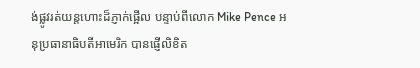ង់ផ្លូវរត់យន្តហោះដ៏ភ្ញាក់ផ្អើល បន្ទាប់ពីលោក Mike Pence អនុប្រធានាធិបតីអាមេរិក បានផ្ញើលិខិត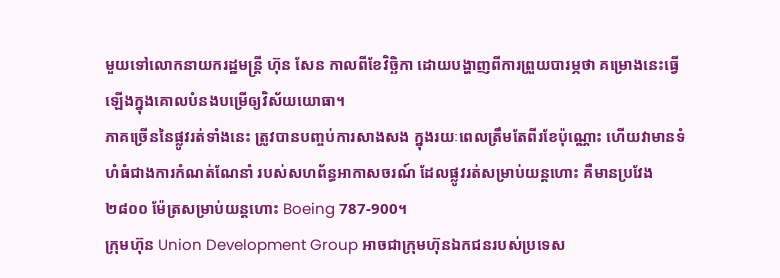មួយទៅលោកនាយករដ្ឋមន្ត្រី ហ៊ុន សែន កាលពីខែវិច្ឆិកា ដោយបង្ហាញពីការព្រួយបារម្ភថា គម្រោងនេះធ្វើឡើងក្នុងគោលបំនងបម្រើឲ្យវិស័យយោធា។
ភាគច្រើននៃផ្លូវរត់ទាំងនេះ ត្រូវបានបញ្ចប់ការសាងសង ក្នុងរយៈពេលត្រឹមតែពីរខែប៉ុណ្ណោះ ហើយវាមានទំហំធំជាងការកំណត់ណែនាំ របស់សហព័ន្ធអាកាសចរណ៍ ដែលផ្លូវរត់សម្រាប់យន្តហោះ គឺមានប្រវែង ២៨០០ ម៉ែត្រសម្រាប់យន្តហោះ Boeing 787-900។
ក្រុមហ៊ុន Union Development Group អាចជាក្រុមហ៊ុនឯកជនរបស់ប្រទេស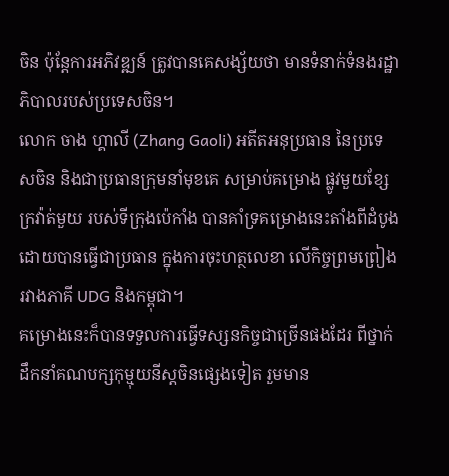ចិន ប៉ុន្តែការអភិវឌ្ឍន៍ ត្រូវបានគេសង្ស័យថា មានទំនាក់ទំនងរដ្ឋាភិបាលរបស់ប្រទេសចិន។
លោក ចាង ហ្គាលី (Zhang Gaoli) អតីតអនុប្រធាន នៃប្រទេសចិន និងជាប្រធានក្រុមនាំមុខគេ សម្រាប់គម្រោង ផ្លូវមួយខ្សែក្រវ៉ាត់មួយ របស់ទីក្រុងប៉េកាំង បានគាំទ្រគម្រោងនេះតាំងពីដំបូង ដោយបានធ្វើជាប្រធាន ក្នុងការចុះហត្ថលេខា លើកិច្ចព្រមព្រៀងរវាងភាគី UDG និងកម្ពុជា។
គម្រោងនេះក៏បានទទួលការធ្វើទស្សនកិច្ចជាច្រើនផងដែរ ពីថ្នាក់ដឹកនាំគណបក្សកុម្មុយនីស្តចិនផ្សេងទៀត រួមមាន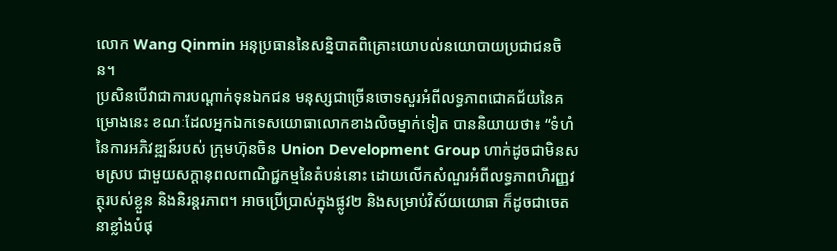លោក Wang Qinmin អនុប្រធាននៃសន្និបាតពិគ្រោះយោបល់នយោបាយប្រជាជនចិន។
ប្រសិនបើវាជាការបណ្តាក់ទុនឯកជន មនុស្សជាច្រើនចោទសួរអំពីលទ្ធភាពជោគជ័យនៃគម្រោងនេះ ខណៈដែលអ្នកឯកទេសយោធាលោកខាងលិចម្នាក់ទៀត បាននិយាយថា៖ “ទំហំនៃការអភិវឌ្ឍន៍របស់ ក្រុមហ៊ុនចិន Union Development Group ហាក់ដូចជាមិនសមស្រប ជាមួយសក្តានុពលពាណិជ្ជកម្មនៃតំបន់នោះ ដោយលើកសំណួរអំពីលទ្ធភាពហិរញ្ញវត្ថុរបស់ខ្លួន និងនិរន្តរភាព។ អាចប្រើប្រាស់ក្នុងផ្លូវ២ និងសម្រាប់វិស័យយោធា ក៏ដូចជាចេតនាខ្លាំងបំផុ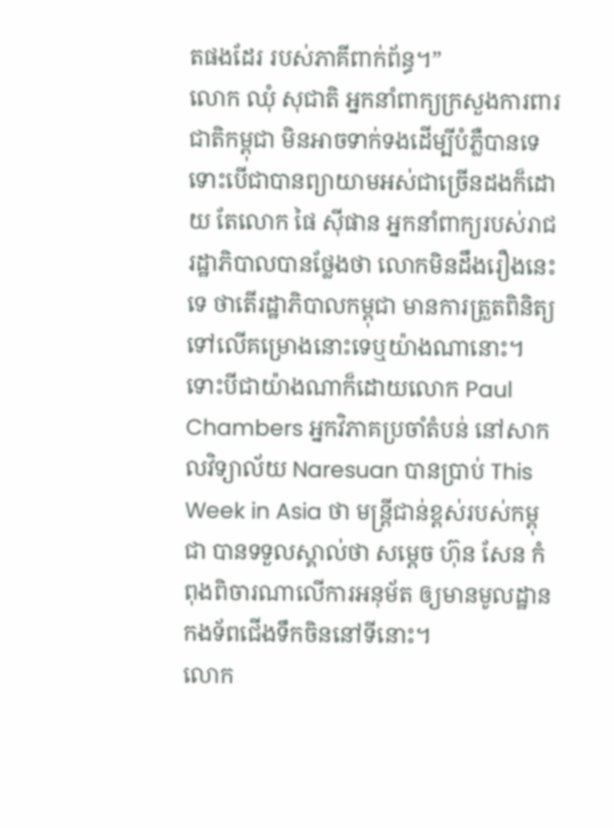តផងដែរ របស់ភាគីពាក់ព័ន្ធ។”
លោក ឈុំ សុជាតិ អ្នកនាំពាក្យក្រសួងការពារជាតិកម្ពុជា មិនអាចទាក់ទងដើម្បីបំភ្លឺបានទេ ទោះបើជាបានព្យាយាមអស់ជាច្រើនដងក៏ដោយ តែលោក ផៃ ស៊ីផាន អ្នកនាំពាក្យរបស់រាជរដ្ឋាភិបាលបានថ្លែងថា លោកមិនដឹងរឿងនេះទេ ថាតើរដ្ឋាភិបាលកម្ពុជា មានការត្រួតពិនិត្យទៅលើគម្រោងនោះទេឬយ៉ាងណានោះ។
ទោះបីជាយ៉ាងណាក៏ដោយលោក Paul Chambers អ្នកវិភាគប្រចាំតំបន់ នៅសាកលវិទ្យាល័យ Naresuan បានប្រាប់ This Week in Asia ថា មន្ត្រីជាន់ខ្ពស់របស់កម្ពុជា បានទទួលស្គាល់ថា សម្ដេច ហ៊ុន សែន កំពុងពិចារណាលើការអនុម័ត ឲ្យមានមូលដ្ឋានកងទ័ពជើងទឹកចិននៅទីនោះ។
លោក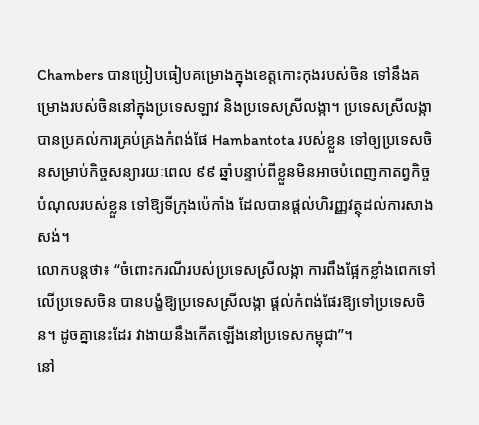Chambers បានប្រៀបធៀបគម្រោងក្នុងខេត្តកោះកុងរបស់ចិន ទៅនឹងគម្រោងរបស់ចិននៅក្នុងប្រទេសឡាវ និងប្រទេសស្រីលង្កា។ ប្រទេសស្រីលង្កា បានប្រគល់ការគ្រប់គ្រងកំពង់ផែ Hambantota របស់ខ្លួន ទៅឲ្យប្រទេសចិនសម្រាប់កិច្ចសន្យារយៈពេល ៩៩ ឆ្នាំបន្ទាប់ពីខ្លួនមិនអាចបំពេញកាតព្វកិច្ចបំណុលរបស់ខ្លួន ទៅឱ្យទីក្រុងប៉េកាំង ដែលបានផ្តល់ហិរញ្ញវត្ថុដល់ការសាងសង់។
លោកបន្តថា៖ “ចំពោះករណីរបស់ប្រទេសស្រីលង្កា ការពឹងផ្អែកខ្លាំងពេកទៅលើប្រទេសចិន បានបង្ខំឱ្យប្រទេសស្រីលង្កា ផ្តល់កំពង់ផែរឱ្យទៅប្រទេសចិន។ ដូចគ្នានេះដែរ វាងាយនឹងកើតឡើងនៅប្រទេសកម្ពុជា”។
នៅ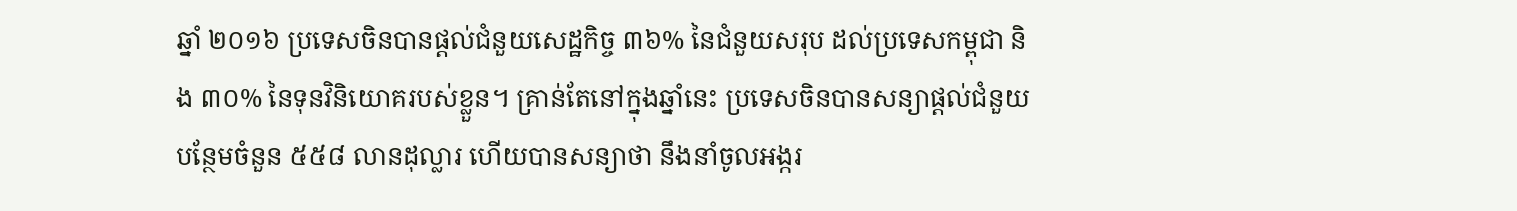ឆ្នាំ ២០១៦ ប្រទេសចិនបានផ្តល់ជំនួយសេដ្ឋកិច្ច ៣៦% នៃជំនួយសរុប ដល់ប្រទេសកម្ពុជា និង ៣០% នៃទុនវិនិយោគរបស់ខ្លួន។ គ្រាន់តែនៅក្នុងឆ្នាំនេះ ប្រទេសចិនបានសន្យាផ្តល់ជំនួយបន្ថែមចំនួន ៥៥៨ លានដុល្លារ ហើយបានសន្យាថា នឹងនាំចូលអង្ករ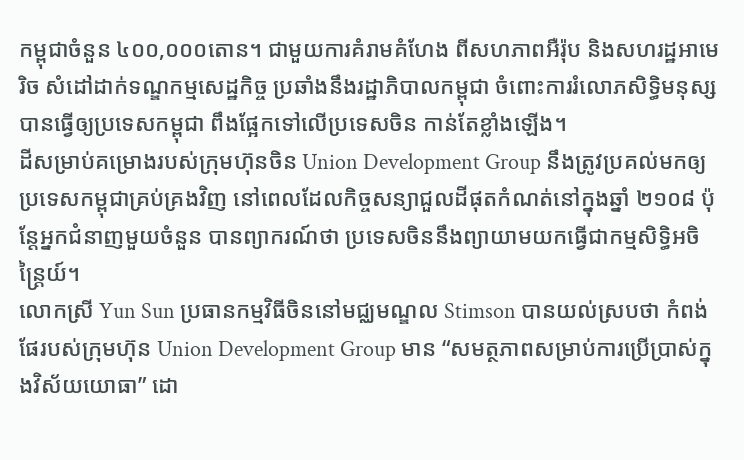កម្ពុជាចំនួន ៤០០,០០០តោន។ ជាមួយការគំរាមគំហែង ពីសហភាពអឺរ៉ុប និងសហរដ្ឋអាមេរិច សំដៅដាក់ទណ្ឌកម្មសេដ្ឋកិច្ច ប្រឆាំងនឹងរដ្ឋាភិបាលកម្ពុជា ចំពោះការរំលោភសិទ្ធិមនុស្ស បានធ្វើឲ្យប្រទេសកម្ពុជា ពឹងផ្អែកទៅលើប្រទេសចិន កាន់តែខ្លាំងឡើង។
ដីសម្រាប់គម្រោងរបស់ក្រុមហ៊ុនចិន Union Development Group នឹងត្រូវប្រគល់មកឲ្យប្រទេសកម្ពុជាគ្រប់គ្រងវិញ នៅពេលដែលកិច្ចសន្យាជួលដីផុតកំណត់នៅក្នុងឆ្នាំ ២១០៨ ប៉ុន្តែអ្នកជំនាញមួយចំនួន បានព្យាករណ៍ថា ប្រទេសចិននឹងព្យាយាមយកធ្វើជាកម្មសិទ្ធិអចិន្ត្រៃយ៍។
លោកស្រី Yun Sun ប្រធានកម្មវិធីចិននៅមជ្ឈមណ្ឌល Stimson បានយល់ស្របថា កំពង់ផែរបស់ក្រុមហ៊ុន Union Development Group មាន “សមត្ថភាពសម្រាប់ការប្រើប្រាស់ក្នុងវិស័យយោធា” ដោ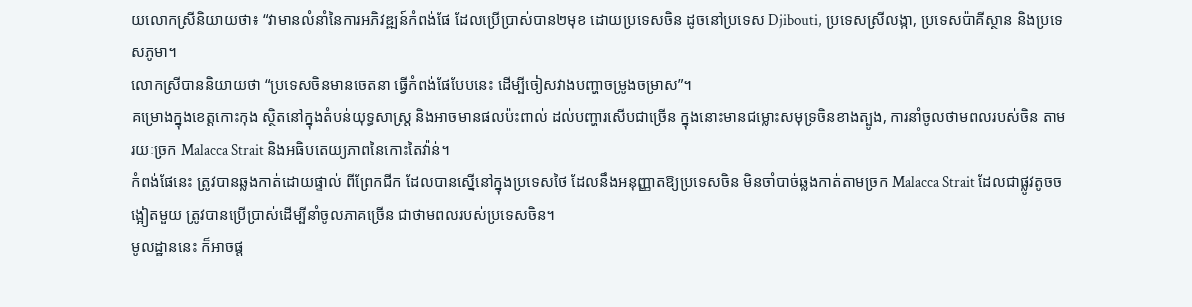យលោកស្រីនិយាយថា៖ “វាមានលំនាំនៃការអភិវឌ្ឍន៍កំពង់ផែ ដែលប្រើប្រាស់បាន២មុខ ដោយប្រទេសចិន ដូចនៅប្រទេស Djibouti, ប្រទេសស្រីលង្កា, ប្រទេសប៉ាគីស្ថាន និងប្រទេសភូមា។
លោកស្រីបាននិយាយថា “ប្រទេសចិនមានចេតនា ធ្វើកំពង់ផែបែបនេះ ដើម្បីចៀសវាងបញ្ហាចម្រូងចម្រាស”។
គម្រោងក្នុងខេត្តកោះកុង ស្ថិតនៅក្នុងតំបន់យុទ្ធសាស្ត្រ និងអាចមានផលប៉ះពាល់ ដល់បញ្ហារសើបជាច្រើន ក្នុងនោះមានជម្លោះសមុទ្រចិនខាងត្បូង, ការនាំចូលថាមពលរបស់ចិន តាមរយៈច្រក Malacca Strait និងអធិបតេយ្យភាពនៃកោះតៃវ៉ាន់។
កំពង់ផែនេះ ត្រូវបានឆ្លងកាត់ដោយផ្ទាល់ ពីព្រែកជីក ដែលបានស្នើនៅក្នុងប្រទេសថៃ ដែលនឹងអនុញ្ញាតឱ្យប្រទេសចិន មិនចាំបាច់ឆ្លងកាត់តាមច្រក Malacca Strait ដែលជាផ្លូវតូចចង្អៀតមួយ ត្រូវបានប្រើប្រាស់ដើម្បីនាំចូលភាគច្រើន ជាថាមពលរបស់ប្រទេសចិន។
មូលដ្ឋាននេះ ក៏អាចផ្ត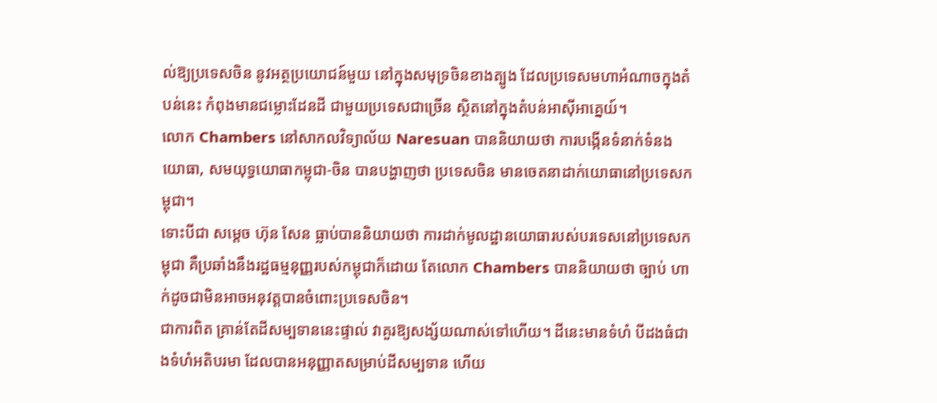ល់ឱ្យប្រទេសចិន នូវអត្ថប្រយោជន៍មួយ នៅក្នុងសមុទ្រចិនខាងត្បូង ដែលប្រទេសមហាអំណាចក្នុងតំបន់នេះ កំពុងមានជម្លោះដែនដី ជាមួយប្រទេសជាច្រើន ស្ថិតនៅក្នុងតំបន់អាស៊ីអាគ្នេយ៍។
លោក Chambers នៅសាកលវិទ្យាល័យ Naresuan បាននិយាយថា ការបង្កើនទំនាក់ទំនងយោធា, សមយុទ្ធយោធាកម្ពុជា-ចិន បានបង្ហាញថា ប្រទេសចិន មានចេតនាដាក់យោធានៅប្រទេសកម្ពុជា។
ទោះបីជា សម្ដេច ហ៊ុន សែន ធ្លាប់បាននិយាយថា ការដាក់មូលដ្ឋានយោធារបស់បរទេសនៅប្រទេសកម្ពុជា គឺប្រឆាំងនឹងរដ្ឋធម្មនុញ្ញរបស់កម្ពុជាក៏ដោយ តែលោក Chambers បាននិយាយថា ច្បាប់ ហាក់ដូចជាមិនអាចអនុវត្តបានចំពោះប្រទេសចិន។
ជាការពិត គ្រាន់តែដីសម្បទាននេះផ្ទាល់ វាគួរឱ្យសង្ស័យណាស់ទៅហើយ។ ដីនេះមានទំហំ បីដងធំជាងទំហំអតិបរមា ដែលបានអនុញ្ញាតសម្រាប់ដីសម្បទាន ហើយ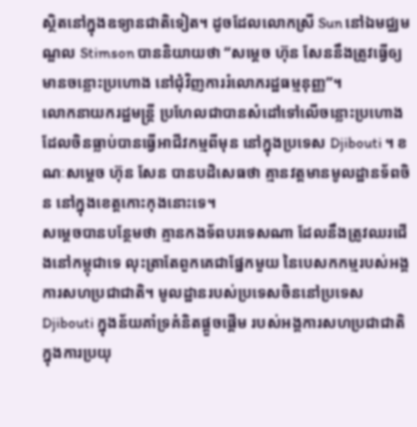ស្ថិតនៅក្នុងឧទ្យានជាតិទៀត។ ដូចដែលលោកស្រី Sun នៅឯមជ្ឈមណ្ឌល Stimson បាននិយាយថា “សម្ដេច ហ៊ុន សែននឹងត្រូវធ្វើឲ្យមានចន្លោះប្រហោង នៅជុំវិញការរំលោភរដ្ឋធម្មនុញ្ញ”។
លោកនាយករដ្ឋមន្ត្រី ប្រហែលជាបានសំដៅទៅលើចន្លោះប្រហោង ដែលចិនធ្លាប់បានធ្វើអាជីវកម្មពីមុន នៅក្នុងប្រទេស Djibouti ។ ខណៈសម្ដេច ហ៊ុន សែន បានបដិសេធថា គ្មានវត្តមានមូលដ្ឋានទ័ពចិន នៅក្នុងខេត្តកោះកុងនោះទេ។
សម្ដេចបានបន្ថែមថា គ្មានកងទ័ពបរទេសណា ដែលនឹងត្រូវឈរជើងនៅកម្ពុជាទេ លុះត្រាតែពួកគេជាផ្នែកមួយ នៃបេសកកម្មរបស់អង្គការសហប្រជាជាតិ។ មូលដ្ឋានរបស់ប្រទេសចិននៅប្រទេស Djibouti ក្នុងន័យគាំទ្រគំនិតផ្តួចផ្តើម របស់អង្គការសហប្រជាជាតិ ក្នុងការប្រយុ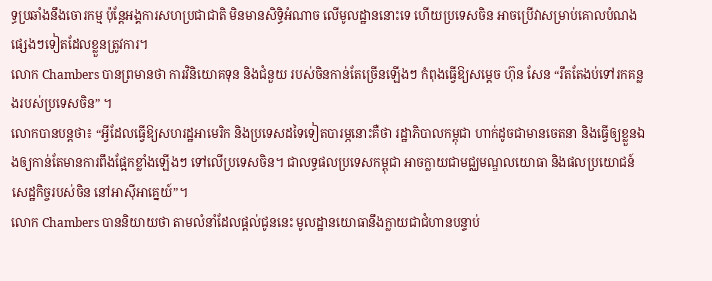ទ្ធប្រឆាំងនឹងចោរកម្ម ប៉ុន្តែអង្គការសហប្រជាជាតិ មិនមានសិទ្ធិអំណាច លើមូលដ្ឋាននោះទេ ហើយប្រទេសចិន អាចប្រើវាសម្រាប់គោលបំណងផ្សេងៗទៀតដែលខ្លួនត្រូវការ។
លោក Chambers បានព្រមានថា ការវិនិយោគទុន និងជំនួយ របស់ចិនកាន់តែច្រើនឡើងៗ កំពុងធ្វើឱ្យសម្ដេច ហ៊ុន សែន “រឹតតែងប់ទៅរកគន្លងរបស់ប្រទេសចិន” ។
លោកបានបន្តថា៖ “អ្វីដែលធ្វើឱ្យសហរដ្ឋអាមេរិក និងប្រទេសដទៃទៀតបារម្ភនោះគឺថា រដ្ឋាភិបាលកម្ពុជា ហាក់ដូចជាមានចេតនា និងធ្វើឲ្យខ្លួនឯងឲ្យកាន់តែមានការពឹងផ្អែកខ្លាំងឡើងៗ ទៅលើប្រទេសចិន។ ជាលទ្ធផលប្រទេសកម្ពុជា អាចក្លាយជាមជ្ឈមណ្ឌលយោធា និងផលប្រយោជន៍សេដ្ឋកិច្ចរបស់ចិន នៅអាស៊ីអាគ្នេយ៍”។
លោក Chambers បាននិយាយថា តាមលំនាំដែលផ្ដល់ជូននេះ មូលដ្ឋានយោធានឹងក្លាយជាជំហានបន្ទាប់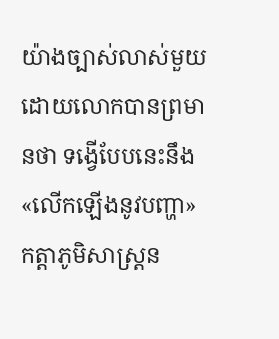យ៉ាងច្បាស់លាស់មួយ ដោយលោកបានព្រមានថា ទង្វើបែបនេះនឹង «លើកឡើងនូវបញ្ហា» កត្តាភូមិសាស្ត្រន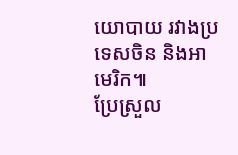យោបាយ រវាងប្រទេសចិន និងអាមេរិក៕
ប្រែស្រួល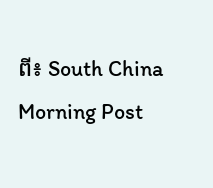ពី៖ South China Morning Post